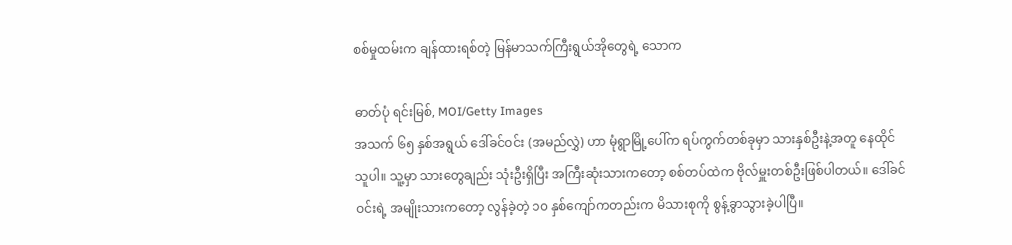စစ်မှုထမ်းက ချန်ထားရစ်တဲ့ မြန်မာသက်ကြီးရွယ်အိုတွေရဲ့ သောက

ဓာတ်ပုံ ရင်းမြစ်, MOI/Getty Images
အသက် ၆၅ နှစ်အရွယ် ဒေါ်ခင်ဝင်း (အမည်လွှဲ) ဟာ မုံရွာမြို့ပေါ်က ရပ်ကွက်တစ်ခုမှာ သားနှစ်ဦးနဲ့အတူ နေထိုင်သူပါ။ သူ့မှာ သားတွေချည်း သုံးဦးရှိပြီး အကြီးဆုံးသားကတော့ စစ်တပ်ထဲက ဗိုလ်မှူးတစ်ဦးဖြစ်ပါတယ်။ ဒေါ်ခင်ဝင်းရဲ့ အမျိုးသားကတော့ လွန်ခဲ့တဲ့ ၁၀ နှစ်ကျော်ကတည်းက မိသားစုကို စွန့်ခွာသွားခဲ့ပါပြီ။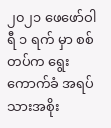၂၀၂၁ ဖေဖော်ဝါရီ ၁ ရက် မှာ စစ်တပ်က ရွေးကောက်ခံ အရပ်သားအစိုး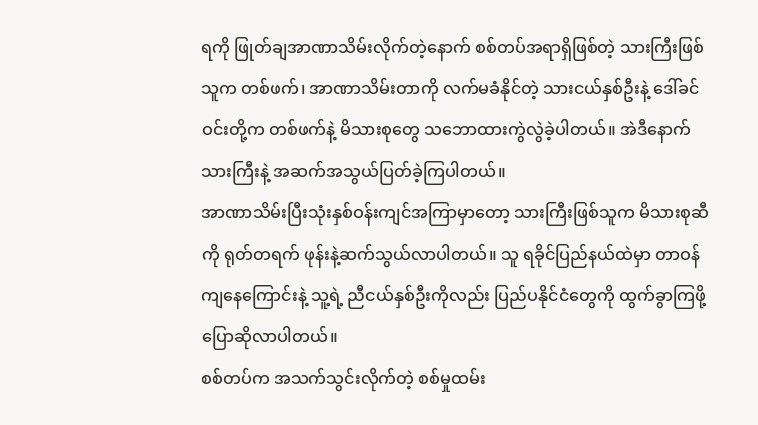ရကို ဖြုတ်ချအာဏာသိမ်းလိုက်တဲ့နောက် စစ်တပ်အရာရှိဖြစ်တဲ့ သားကြီးဖြစ်သူက တစ်ဖက်၊ အာဏာသိမ်းတာကို လက်မခံနိုင်တဲ့ သားငယ်နှစ်ဦးနဲ့ ဒေါ်ခင်ဝင်းတို့က တစ်ဖက်နဲ့ မိသားစုတွေ သဘောထားကွဲလွဲခဲ့ပါတယ်။ အဲဒီနောက် သားကြီးနဲ့ အဆက်အသွယ်ပြတ်ခဲ့ကြပါတယ်။
အာဏာသိမ်းပြီးသုံးနှစ်ဝန်းကျင်အကြာမှာတော့ သားကြီးဖြစ်သူက မိသားစုဆီကို ရုတ်တရက် ဖုန်းနဲ့ဆက်သွယ်လာပါတယ်။ သူ ရခိုင်ပြည်နယ်ထဲမှာ တာဝန်ကျနေကြောင်းနဲ့ သူ့ရဲ့ ညီငယ်နှစ်ဦးကိုလည်း ပြည်ပနိုင်ငံတွေကို ထွက်ခွာကြဖို့ ပြောဆိုလာပါတယ်။
စစ်တပ်က အသက်သွင်းလိုက်တဲ့ စစ်မှုထမ်း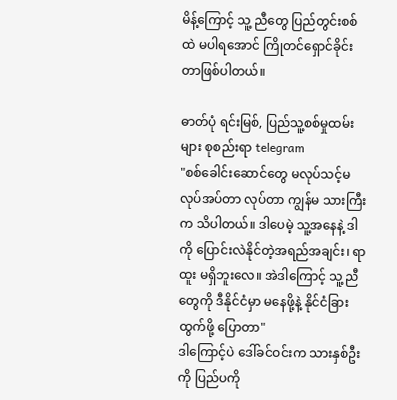မိန့်ကြောင့် သူ့ ညီတွေ ပြည်တွင်းစစ်ထဲ မပါရအောင် ကြိုတင်ရှောင်ခိုင်းတာဖြစ်ပါတယ်။

ဓာတ်ပုံ ရင်းမြစ်, ပြည်သူ့စစ်မှုထမ်းများ စုစည်းရာ telegram
"စစ်ခေါင်းဆောင်တွေ မလုပ်သင့်မလုပ်အပ်တာ လုပ်တာ ကျွန်မ သားကြီးက သိပါတယ်။ ဒါပေမဲ့ သူ့အနေနဲ့ ဒါကို ပြောင်းလဲနိုင်တဲ့အရည်အချင်း၊ ရာထူး မရှိဘူးလေ။ အဲဒါကြောင့် သူ့ ညီတွေကို ဒီနိုင်ငံမှာ မနေဖို့နဲ့ နိုင်ငံခြားထွက်ဖို့ ပြောတာ"
ဒါကြောင့်ပဲ ဒေါ်ခင်ဝင်းက သားနှစ်ဦးကို ပြည်ပကို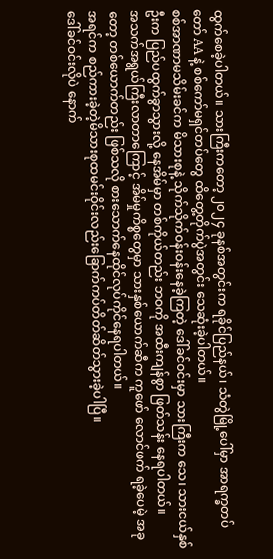ထွက်စေခဲ့ပါတယ်။ သားကြီးကတော့ ၂၀၂၄ ခုနစ်အတွင်းက ရခိုင်ပြည်နယ်၊ သံတွဲမြို့ပေါ်မှာ အာရက္ခတပ်တော် AA နဲ့ စစ်ကော်မရှင်တပ်တွေ ထိတွေ့တိုက်ပွဲအတွင်း သေဆုံးခဲ့ပါတယ်။
စစ်အာဏာမသိမ်းခင်က မိသားစုနဲ့ သိုက်သိုက်ဝန်းဝန်းနေခဲ့ကြတဲ့ ဒေါ်ခင်ဝင်းမှာ သားကြီးက သေ၊ သားငယ်နှစ်ဦးက ပြည်ပထွက်ခွာသွားလို့ နေအိမ်မှာ တစ်ကိုယ်တည်း ဘဝကို အထီးကျန်စွာ ဖြတ်သန်း နေရပါတယ်။
အသက်အရွယ်ကြီးလာတာကြောင့် အိမ်မှုကိစ္စတွေမှာ သားနှစ်ယောက်ဆီက ကူဖော် လောင်ဖက် ရခဲ့ပေမဲ့ အခုတော့ တစ်ယောက်တည်း ဖြစ်သလို စားသောက်နေထိုင်လုပ်ကိုင်နေရပါတယ်။
အရင်က စည်ကားခဲ့တဲ့မိသားစုထမင်းဝိုင်းလည်းခြောက်ကပ်တိတ်ဆိတ်သွားခဲ့ပါပြီ။
ဒေါ်ခင်ဝင်းလိုပဲ နောက်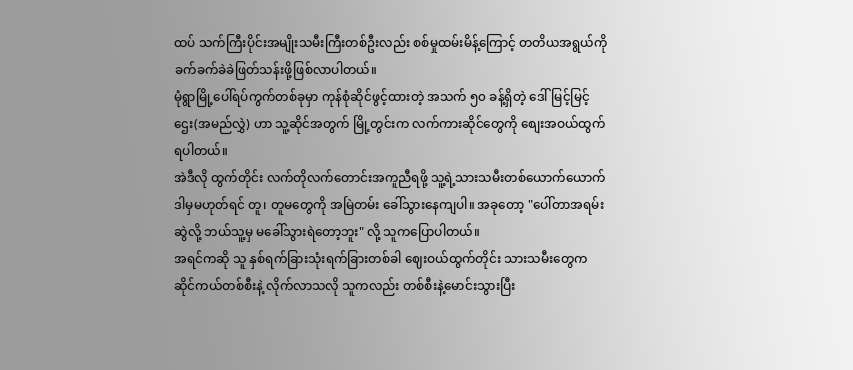ထပ် သက်ကြီးပိုင်းအမျိုးသမီးကြီးတစ်ဦးလည်း စစ်မှုထမ်းမိန့်ကြောင့် တတိယအရွယ်ကိုခက်ခက်ခဲခဲဖြတ်သန်းဖို့ဖြစ်လာပါတယ်။
မုံရွာမြို့ပေါ်ရပ်ကွက်တစ်ခုမှာ ကုန်စုံဆိုင်ဖွင့်ထားတဲ့ အသက် ၅၀ ခန့်ရှိတဲ့ ဒေါ်မြင့်မြင့်ဌေး(အမည်လွှဲ) ဟာ သူ့ဆိုင်အတွက် မြို့တွင်းက လက်ကားဆိုင်တွေကို စျေးအဝယ်ထွက်ရပါတယ်။
အဲဒီလို ထွက်တိုင်း လက်တိုလက်တောင်းအကူညီရဖို့ သူ့ရဲ့သားသမီးတစ်ယောက်ယောက်ဒါမှမဟုတ်ရင် တူ၊ တူမတွေကို အမြဲတမ်း ခေါ်သွားနေကျပါ။ အခုတော့ "ပေါ်တာအရမ်းဆွဲလို့ ဘယ်သူ့မှ မခေါ်သွားရဲတော့ဘူး" လို့ သူကပြောပါတယ်။
အရင်ကဆို သူ နှစ်ရက်ခြားသုံးရက်ခြားတစ်ခါ ဈေးဝယ်ထွက်တိုင်း သားသမီးတွေက ဆိုင်ကယ်တစ်စီးနဲ့ လိုက်လာသလို သူကလည်း တစ်စီးနဲ့မောင်းသွားပြီး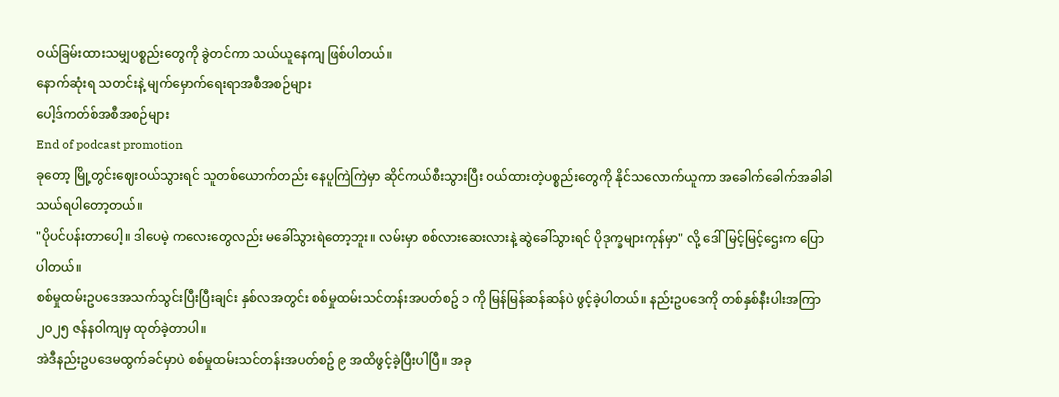ဝယ်ခြမ်းထားသမျှပစ္စည်းတွေကို ခွဲတင်ကာ သယ်ယူနေကျ ဖြစ်ပါတယ်။
နောက်ဆုံးရ သတင်းနဲ့ မျက်မှောက်ရေးရာအစီအစဉ်များ
ပေါ့ဒ်ကတ်စ်အစီအစဉ်များ
End of podcast promotion
ခုတော့ မြို့တွင်းဈေးဝယ်သွားရင် သူတစ်ယောက်တည်း နေပူကြဲကြဲမှာ ဆိုင်ကယ်စီးသွားပြီး ဝယ်ထားတဲ့ပစ္စည်းတွေကို နိုင်သလောက်ယူကာ အခေါက်ခေါက်အခါခါ သယ်ရပါတော့တယ်။
"ပိုပင်ပန်းတာပေါ့။ ဒါပေမဲ့ ကလေးတွေလည်း မခေါ်သွားရဲတော့ဘူး။ လမ်းမှာ စစ်လားဆေးလားနဲ့ ဆွဲခေါ်သွားရင် ပိုဒုက္ခများကုန်မှာ" လို့ ဒေါ်မြင့်မြင့်ဌေးက ပြောပါတယ်။
စစ်မှုထမ်းဥပဒေအသက်သွင်းပြီးပြီးချင်း နှစ်လအတွင်း စစ်မှုထမ်းသင်တန်းအပတ်စဥ် ၁ ကို မြန်မြန်ဆန်ဆန်ပဲ ဖွင့်ခဲ့ပါတယ်။ နည်းဥပဒေကို တစ်နှစ်နီးပါးအကြာ ၂၀၂၅ ဇန်နဝါကျမှ ထုတ်ခဲ့တာပါ။
အဲဒီနည်းဥပဒေမထွက်ခင်မှာပဲ စစ်မှုထမ်းသင်တန်းအပတ်စဥ် ၉ အထိဖွင့်ခဲ့ပြီးပါပြီ။ အခု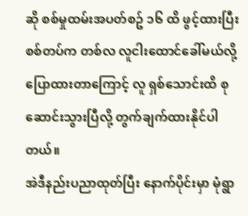ဆို စစ်မှုထမ်းအပတ်စဥ် ၁၆ ထိ ဖွင့်ထားပြီး စစ်တပ်က တစ်လ လူငါးထောင်ခေါ်မယ်လို့ပြောထားတာကြောင့် လူ ရှစ်သောင်းထိ စုဆောင်းသွားပြီလို့ တွက်ချက်ထားနိုင်ပါတယ်။
အဲဒီနည်းပညာထုတ်ပြီး နောက်ပိုင်းမှာ မုံရွာ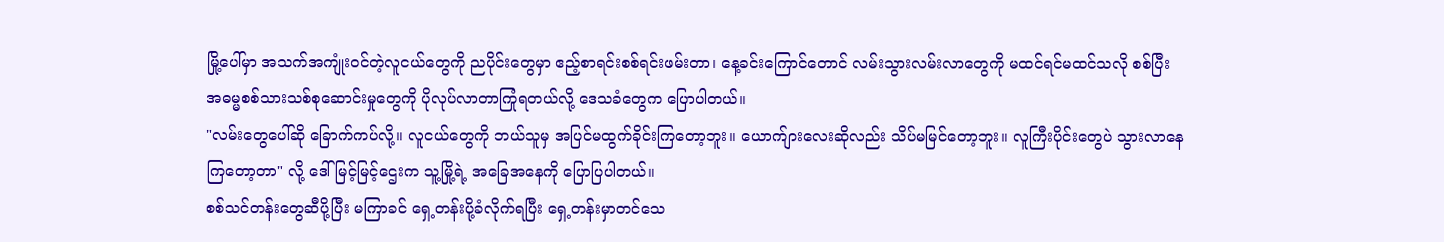မြို့ပေါ်မှာ အသက်အကျုံးဝင်တဲ့လူငယ်တွေကို ညပိုင်းတွေမှာ ဧည့်စာရင်းစစ်ရင်းဖမ်းတာ၊ နေ့ခင်းကြောင်တောင် လမ်းသွားလမ်းလာတွေကို မထင်ရင်မထင်သလို စစ်ပြီး အဓမ္မစစ်သားသစ်စုဆောင်းမှုတွေကို ပိုလုပ်လာတာကြုံရတယ်လို့ ဒေသခံတွေက ပြောပါတယ်။
"လမ်းတွေပေါ်ဆို ခြောက်ကပ်လို့။ လူငယ်တွေကို ဘယ်သူမှ အပြင်မထွက်ခိုင်းကြတော့ဘူး။ ယောက်ျားလေးဆိုလည်း သိပ်မမြင်တော့ဘူး။ လူကြီးပိုင်းတွေပဲ သွားလာနေကြတော့တာ" လို့ ဒေါ်မြင့်မြင့်ဌေးက သူ့မြို့ရဲ့ အခြေအနေကို ပြောပြပါတယ်။
စစ်သင်တန်းတွေဆီပို့ပြီး မကြာခင် ရှေ့တန်းပို့ခံလိုက်ရပြီး ရှေ့တန်းမှာတင်သေ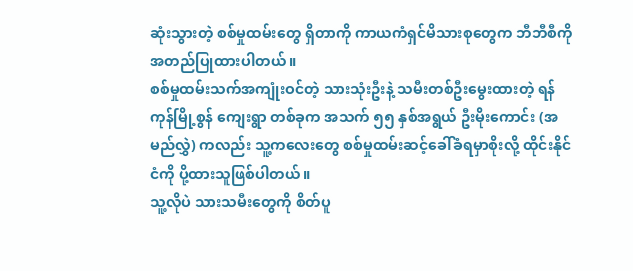ဆုံးသွားတဲ့ စစ်မှုထမ်းတွေ ရှိတာကို ကာယကံရှင်မိသားစုတွေက ဘီဘီစီကို အတည်ပြုထားပါတယ်။
စစ်မှုထမ်းသက်အကျုံးဝင်တဲ့ သားသုံးဦးနဲ့ သမီးတစ်ဦးမွေးထားတဲ့ ရန်ကုန်မြို့စွန် ကျေးရွာ တစ်ခုက အသက် ၅၅ နှစ်အရွယ် ဦးမိုးကောင်း (အမည်လွှဲ) ကလည်း သူ့ကလေးတွေ စစ်မှုထမ်းဆင့်ခေါ်ခံရမှာစိုးလို့ ထိုင်းနိုင်ငံကို ပို့ထားသူဖြစ်ပါတယ်။
သူ့လိုပဲ သားသမီးတွေကို စိတ်ပူ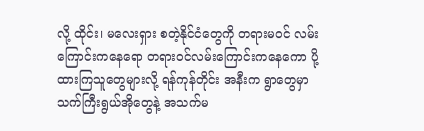လို့ ထိုင်း၊ မလေးရှား စတဲ့နိုင်ငံတွေကို တရားမဝင် လမ်းကြောင်းကနေရော တရားဝင်လမ်းကြောင်းကနေကော ပို့ထားကြသူတွေများလို့ ရန်ကုန်တိုင်း အနီးက ရွာတွေမှာ သက်ကြီးရွယ်အိုတွေနဲ့ အသက်မ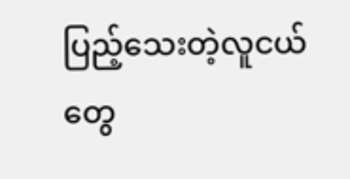ပြည့်သေးတဲ့လူငယ်တွေ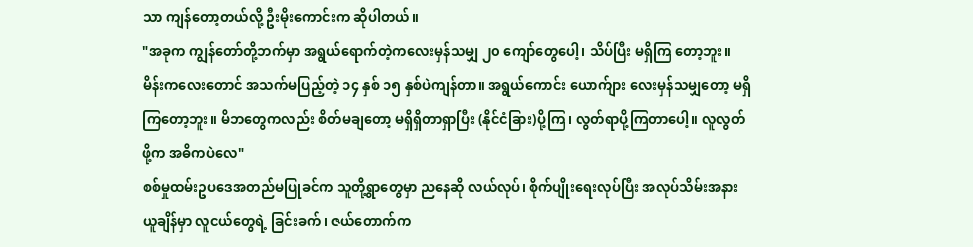သာ ကျန်တော့တယ်လို့ ဦးမိုးကောင်းက ဆိုပါတယ်။
"အခုက ကျွန်တော်တို့ဘက်မှာ အရွယ်ရောက်တဲ့ကလေးမှန်သမျှ ၂၀ ကျော်တွေပေါ့၊ သိပ်ပြီး မရှိကြ တော့ဘူး။ မိန်းကလေးတောင် အသက်မပြည့်တဲ့ ၁၄ နှစ် ၁၅ နှစ်ပဲကျန်တာ။ အရွယ်ကောင်း ယောက်ျား လေးမှန်သမျှတော့ မရှိကြတော့ဘူး။ မိဘတွေကလည်း စိတ်မချတော့ မရှိရှိတာရှာပြီး (နိုင်ငံခြား)ပို့ကြ၊ လွတ်ရာပို့ကြတာပေါ့။ လူလွတ်ဖို့က အဓိကပဲလေ"
စစ်မှုထမ်းဥပဒေအတည်မပြုခင်က သူတို့ရွာတွေမှာ ညနေဆို လယ်လုပ်၊ စိုက်ပျိုးရေးလုပ်ပြီး အလုပ်သိမ်းအနားယူချိန်မှာ လူငယ်တွေရဲ့ ခြင်းခက်၊ ဇယ်တောက်က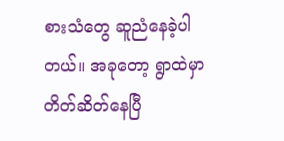စားသံတွေ ဆူညံနေခဲ့ပါတယ်။ အခုတော့ ရွာထဲမှာ တိတ်ဆိတ်နေပြီ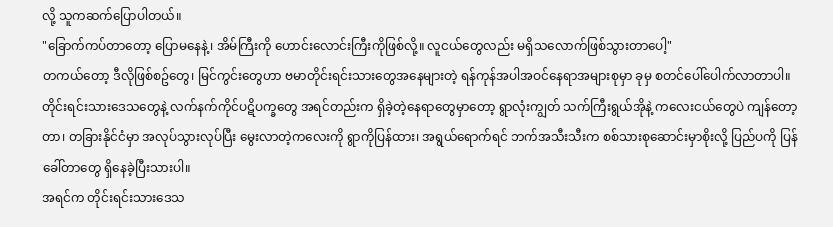လို့ သူကဆက်ပြောပါတယ်။
"ခြောက်ကပ်တာတော့ ပြောမနေနဲ့၊ အိမ်ကြီးကို ဟောင်းလောင်းကြီးကိုဖြစ်လို့။ လူငယ်တွေလည်း မရှိသလောက်ဖြစ်သွားတာပေါ့"
တကယ်တော့ ဒီလိုဖြစ်စဥ်တွေ၊ မြင်ကွင်းတွေဟာ ဗမာတိုင်းရင်းသားတွေအနေများတဲ့ ရန်ကုန်အပါအဝင်နေရာအများစုမှာ ခုမှ စတင်ပေါ်ပေါက်လာတာပါ။
တိုင်းရင်းသားဒေသတွေနဲ့ လက်နက်ကိုင်ပဋိပက္ခတွေ အရင်တည်းက ရှိခဲ့တဲ့နေရာတွေမှာတော့ ရွာလုံးကျွတ် သက်ကြီးရွယ်အိုနဲ့ ကလေးငယ်တွေပဲ ကျန်တော့တာ၊ တခြားနိုင်ငံမှာ အလုပ်သွားလုပ်ပြီး မွေးလာတဲ့ကလေးကို ရွာကိုပြန်ထား၊ အရွယ်ရောက်ရင် ဘက်အသီးသီးက စစ်သားစုဆောင်းမှာစိုးလို့ ပြည်ပကို ပြန်ခေါ်တာတွေ ရှိနေခဲ့ပြီးသားပါ။
အရင်က တိုင်းရင်းသားဒေသ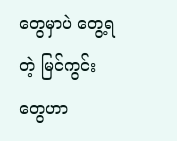တွေမှာပဲ တွေ့ရတဲ့ မြင်ကွင်းတွေဟာ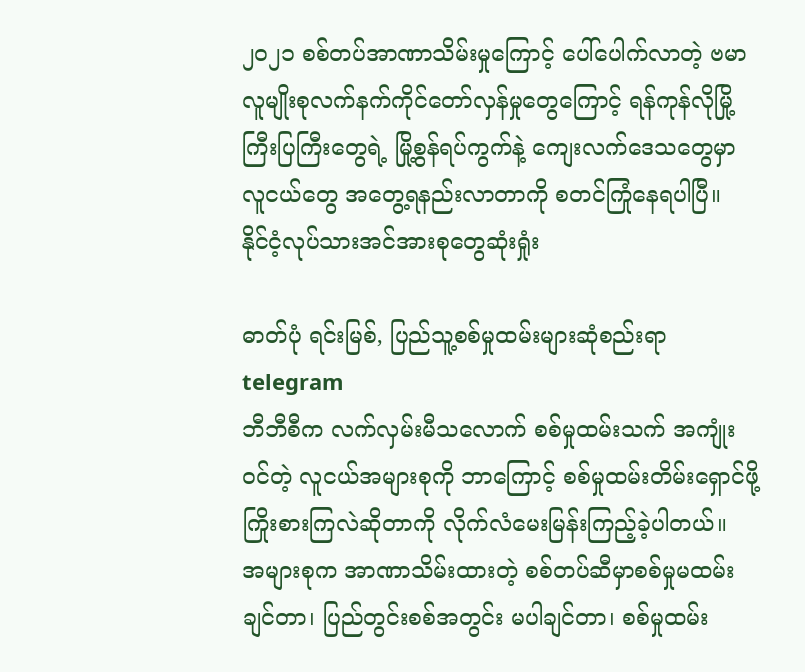၂၀၂၁ စစ်တပ်အာဏာသိမ်းမှုကြောင့် ပေါ်ပေါက်လာတဲ့ ဗမာလူမျိုးစုလက်နက်ကိုင်တော်လှန်မှုတွေကြောင့် ရန်ကုန်လိုမြို့ကြီးပြကြီးတွေရဲ့ မြို့စွန်ရပ်ကွက်နဲ့ ကျေးလက်ဒေသတွေမှာ လူငယ်တွေ အတွေ့ရနည်းလာတာကို စတင်ကြုံနေရပါပြီ။
နိုင်ငံ့လုပ်သားအင်အားစုတွေဆုံးရှုံး

ဓာတ်ပုံ ရင်းမြစ်, ပြည်သူ့စစ်မှုထမ်းများဆုံစည်းရာ telegram
ဘီဘီစီက လက်လှမ်းမီသလောက် စစ်မှုထမ်းသက် အကျုံးဝင်တဲ့ လူငယ်အများစုကို ဘာကြောင့် စစ်မှုထမ်းတိမ်းရှောင်ဖို့ ကြိုးစားကြလဲဆိုတာကို လိုက်လံမေးမြန်းကြည့်ခဲ့ပါတယ်။
အများစုက အာဏာသိမ်းထားတဲ့ စစ်တပ်ဆီမှာစစ်မှုမထမ်းချင်တာ၊ ပြည်တွင်းစစ်အတွင်း မပါချင်တာ၊ စစ်မှုထမ်း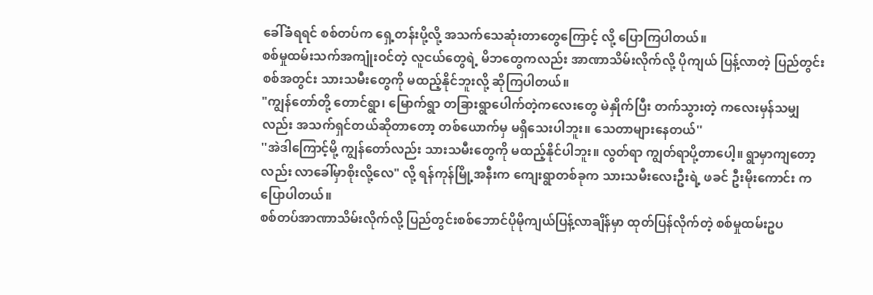ခေါ်ခံရရင် စစ်တပ်က ရှေ့တန်းပို့လို့ အသက်သေဆုံးတာတွေကြောင့် လို့ ပြောကြပါတယ်။
စစ်မှုထမ်းသက်အကျုံးဝင်တဲ့ လူငယ်တွေရဲ့ မိဘတွေကလည်း အာဏာသိမ်းလိုက်လို့ ပိုကျယ် ပြန့်လာတဲ့ ပြည်တွင်းစစ်အတွင်း သားသမီးတွေကို မထည့်နိုင်ဘူးလို့ ဆိုကြပါတယ်။
"ကျွန်တော်တို့ တောင်ရွာ၊ မြောက်ရွာ တခြားရွာပေါက်တဲ့ကလေးတွေ မဲနှိုက်ပြီး တက်သွားတဲ့ ကလေးမှန်သမျှလည်း အသက်ရှင်တယ်ဆိုတာတော့ တစ်ယောက်မှ မရှိသေးပါဘူး။ သေတာများနေတယ်''
''အဲဒါကြောင့်မို့ ကျွန်တော်လည်း သားသမီးတွေကို မထည့်နိုင်ပါဘူး။ လွတ်ရာ ကျွတ်ရာပို့တာပေါ့။ ရွာမှာကျတော့လည်း လာခေါ်မှာစိုးလို့လေ" လို့ ရန်ကုန်မြို့အနီးက ကျေးရွာတစ်ခုက သားသမီးလေးဦးရဲ့ ဖခင် ဦးမိုးကောင်း က ပြောပါတယ်။
စစ်တပ်အာဏာသိမ်းလိုက်လို့ ပြည်တွင်းစစ်ဘောင်ပိုမိုကျယ်ပြန့်လာချိန်မှာ ထုတ်ပြန်လိုက်တဲ့ စစ်မှုထမ်းဥပ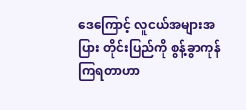ဒေကြောင့် လူငယ်အများအပြား တိုင်းပြည်ကို စွန့်ခွာကုန်ကြရတာဟာ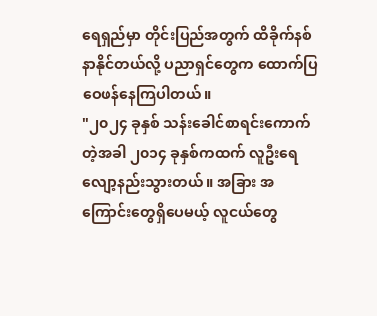ရေရှည်မှာ တိုင်းပြည်အတွက် ထိခိုက်နစ်နာနိုင်တယ်လို့ ပညာရှင်တွေက ထောက်ပြဝေဖန်နေကြပါတယ်။
"၂၀၂၄ ခုနှစ် သန်းခေါင်စာရင်းကောက်တဲ့အခါ ၂၀၁၄ ခုနှစ်ကထက် လူဦးရေ လျော့နည်းသွားတယ်။ အခြား အကြောင်းတွေရှိပေမယ့် လူငယ်တွေ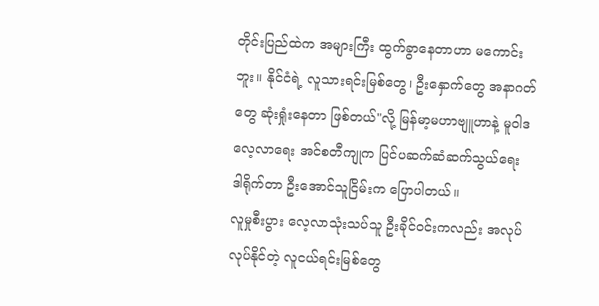တိုင်းပြည်ထဲက အများကြီး ထွက်ခွာနေတာဟာ မကောင်းဘူး။ နိုင်ငံရဲ့ လူသားရင်းမြစ်တွေ၊ ဦးနှောက်တွေ အနာဂတ်တွေ ဆုံးရှုံးနေတာ ဖြစ်တယ်"လို့ မြန်မာ့မဟာဗျူဟာနဲ့ မူဝါဒလေ့လာရေး အင်စတီကျုက ပြင်ပဆက်ဆံဆက်သွယ်ရေး ဒါရိုက်တာ ဦးအောင်သူငြိမ်းက ပြောပါတယ်။
လူမှုစီးပွား လေ့လာသုံးသပ်သူ ဦးခိုင်ဝင်းကလည်း အလုပ်လုပ်နိုင်တဲ့ လူငယ်ရင်းမြစ်တွေ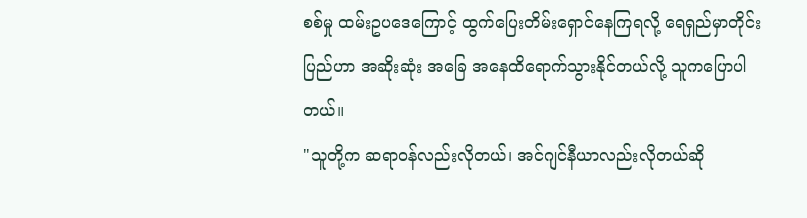စစ်မှု ထမ်းဥပဒေကြောင့် ထွက်ပြေးတိမ်းရှောင်နေကြရလို့ ရေရှည်မှာတိုင်းပြည်ဟာ အဆိုးဆုံး အခြေ အနေထိရောက်သွားနိုင်တယ်လို့ သူကပြောပါတယ်။
"သူတို့က ဆရာဝန်လည်းလိုတယ်၊ အင်ဂျင်နီယာလည်းလိုတယ်ဆို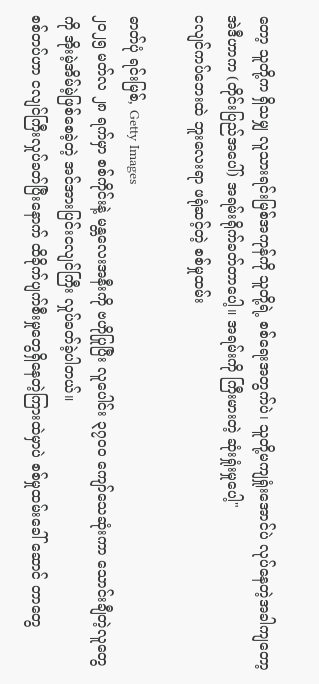တော့ သူတို့က ရှိသမျှ လူသားရင်းမြစ်အကုန်ကို သူတို့ရဲ့ စစ်ရေးအတွက်ပဲ၊ သူတို့မကျရှုံးအောင်ပဲ လုပ်နေတဲ့အခါကျတော့ အဲဒီဟာက (တိုင်းပြည်အပေါ်) အရမ်းရိုက်ခတ်တာပေါ့။ အရမ်းကို ကြီးမားတဲ့ ဆုံးရှုံးမှုပေါ့"
ငလျင်ကပ်ဘေးထဲ ဘူးလေးရာ ဖရုံဆင့်တဲ့ စစ်မှုထမ်း

ဓာတ်ပုံ ရင်းမြစ်, Getty Images
၂၀၂၅ မတ်လ ၂၈ ရက်မှာ စစ်ကိုင်းနဲ့ မန္တလေးအနီးကို ဗဟိုပြုပြီး လူပေါင်း ၃၇၀၀ ကျော်သေဆုံးကာ သောင်းချီတဲ့လူတွေကို အိုးမဲ့အိမ်မဲ့ဖြစ်စေခဲ့တဲ့ အင်အားပြင်းငလျင်ကြီး လှုပ်ခတ်ခဲ့ပါတယ်။
စစ်တပ်ဟာ ငလျင်ကြီးလှုပ်ခတ်ပြီးနောက် ထိခိုက်ပျက်စီးမှုတွေရှိနေတဲ့ကြားထဲမှာပဲ စစ်မှုထမ်းခေါ် ဆောင် တာတွေ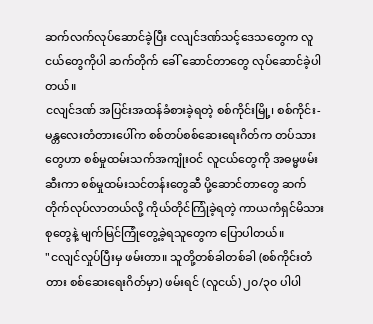ဆက်လက်လုပ်ဆောင်ခဲ့ပြီး ငလျင်ဒဏ်သင့်ဒေသတွေက လူငယ်တွေကိုပါ ဆက်တိုက် ခေါ် ဆောင်တာတွေ လုပ်ဆောင်ခဲ့ပါတယ်။
ငလျင်ဒဏ် အပြင်းအထန်ခံစားခဲ့ရတဲ့ စစ်ကိုင်းမြို့၊ စစ်ကိုင်း-မန္တလေးတံတားပေါ်က စစ်တပ်စစ်ဆေးရေးဂိတ်က တပ်သားတွေဟာ စစ်မှုထမ်းသက်အကျုံးဝင် လူငယ်တွေကို အဓမ္မဖမ်းဆီးကာ စစ်မှုထမ်းသင်တန်းတွေဆီ ပို့ဆောင်တာတွေ ဆက်တိုက်လုပ်လာတယ်လို့ ကိုယ်တိုင်ကြုံခဲ့ရတဲ့ ကာယကံရှင်မိသားစုတွေနဲ့ မျက်မြင်ကြုံတွေ့ခဲ့ရသူတွေက ပြောပါတယ်။
"ငလျင်လှုပ်ပြီးမှ ဖမ်းတာ။ သူတို့တစ်ခါတစ်ခါ (စစ်ကိုင်းတံတား စစ်ဆေးရေးဂိတ်မှာ) ဖမ်းရင် (လူငယ်) ၂၀/၃၀ ပါပါ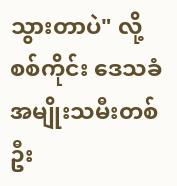သွားတာပဲ" လို့ စစ်ကိုင်း ဒေသခံ အမျိုးသမီးတစ်ဦး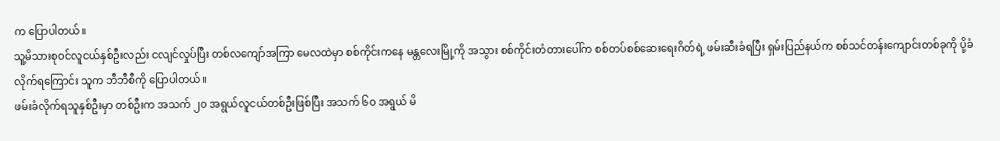က ပြောပါတယ်။
သူ့မိသားစုဝင်လူငယ်နှစ်ဦးလည်း ငလျင်လှုပ်ပြီး တစ်လကျော်အကြာ မေလထဲမှာ စစ်ကိုင်းကနေ မန္တလေးမြို့ကို အသွား စစ်ကိုင်းတံတားပေါ်က စစ်တပ်စစ်ဆေးရေးဂိတ်ရဲ့ ဖမ်းဆီးခံရပြီး ရှမ်းပြည်နယ်က စစ်သင်တန်းကျောင်းတစ်ခုကို ပို့ခံလိုက်ရကြောင်း သူက ဘီဘီစီကို ပြောပါတယ်။
ဖမ်းခံလိုက်ရသူနှစ်ဦးမှာ တစ်ဦးက အသက် ၂၀ အရွယ်လူငယ်တစ်ဦးဖြစ်ပြီး အသက် ၆၀ အရွယ် မိ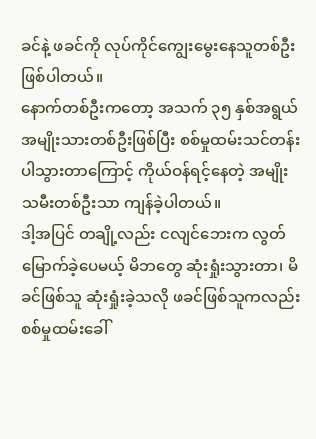ခင်နဲ့ ဖခင်ကို လုပ်ကိုင်ကျွေးမွေးနေသူတစ်ဦးဖြစ်ပါတယ်။
နောက်တစ်ဦးကတော့ အသက် ၃၅ နှစ်အရွယ် အမျိုးသားတစ်ဦးဖြစ်ပြီး စစ်မှုထမ်းသင်တန်းပါသွားတာကြောင့် ကိုယ်ဝန်ရင့်နေတဲ့ အမျိုးသမီးတစ်ဦးသာ ကျန်ခဲ့ပါတယ်။
ဒါ့အပြင် တချို့လည်း ငလျင်ဘေးက လွတ်မြောက်ခဲ့ပေမယ့် မိဘတွေ ဆုံးရှုံးသွားတာ၊ မိခင်ဖြစ်သူ ဆုံးရှုံးခဲ့သလို ဖခင်ဖြစ်သူကလည်း စစ်မှုထမ်းခေါ်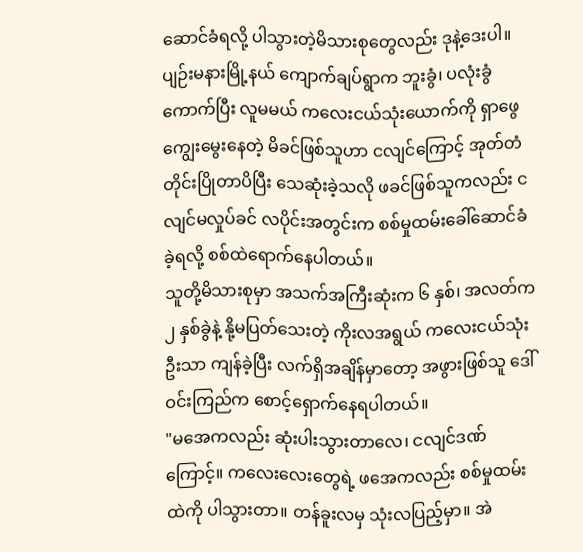ဆောင်ခံရလို့ ပါသွားတဲ့မိသားစုတွေလည်း ဒုနဲ့ဒေးပါ။
ပျဉ်းမနားမြို့နယ် ကျောက်ချပ်ရွာက ဘူးခွံ၊ ပလုံးခွံကောက်ပြီး လူမမယ် ကလေးငယ်သုံးယောက်ကို ရှာဖွေကျွေးမွေးနေတဲ့ မိခင်ဖြစ်သူဟာ ငလျင်ကြောင့် အုတ်တံတိုင်းပြိုတာပိပြီး သေဆုံးခဲ့သလို ဖခင်ဖြစ်သူကလည်း ငလျင်မလှုပ်ခင် လပိုင်းအတွင်းက စစ်မှုထမ်းခေါ်ဆောင်ခံခဲ့ရလို့ စစ်ထဲရောက်နေပါတယ်။
သူတို့မိသားစုမှာ အသက်အကြီးဆုံးက ၆ နှစ်၊ အလတ်က ၂ နှစ်ခွဲနဲ့ နို့မပြတ်သေးတဲ့ ကိုးလအရွယ် ကလေးငယ်သုံးဦးသာ ကျန်ခဲ့ပြီး လက်ရှိအချိန်မှာတော့ အဖွားဖြစ်သူ ဒေါ်ဝင်းကြည်က စောင့်ရှောက်နေရပါတယ်။
"မအေကလည်း ဆုံးပါးသွားတာလေ၊ ငလျင်ဒဏ်ကြောင့်။ ကလေးလေးတွေရဲ့ ဖအေကလည်း စစ်မှုထမ်းထဲကို ပါသွားတာ။ တန်ခူးလမှ သုံးလပြည့်မှာ။ အဲ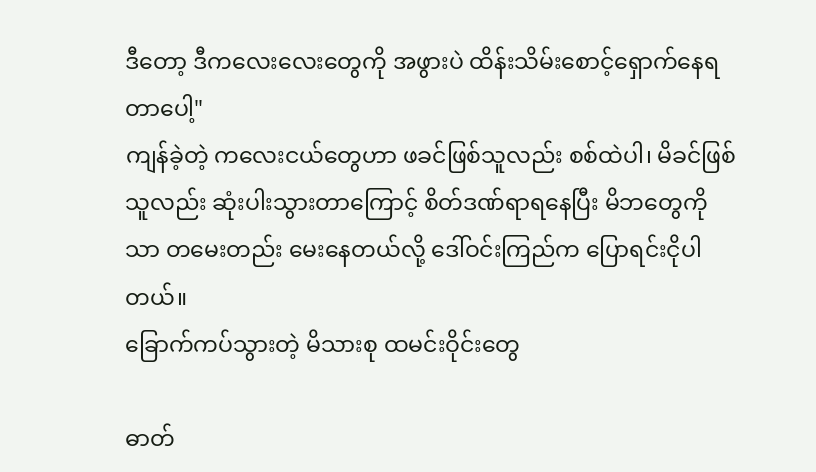ဒီတော့ ဒီကလေးလေးတွေကို အဖွားပဲ ထိန်းသိမ်းစောင့်ရှောက်နေရတာပေါ့"
ကျန်ခဲ့တဲ့ ကလေးငယ်တွေဟာ ဖခင်ဖြစ်သူလည်း စစ်ထဲပါ၊ မိခင်ဖြစ်သူလည်း ဆုံးပါးသွားတာကြောင့် စိတ်ဒဏ်ရာရနေပြီး မိဘတွေကိုသာ တမေးတည်း မေးနေတယ်လို့ ဒေါ်ဝင်းကြည်က ပြောရင်းငိုပါတယ်။
ခြောက်ကပ်သွားတဲ့ မိသားစု ထမင်းဝိုင်းတွေ

ဓာတ်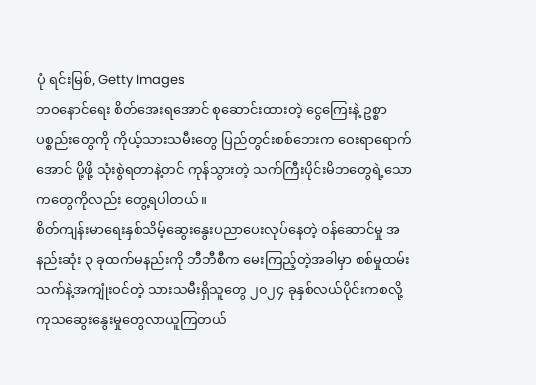ပုံ ရင်းမြစ်, Getty Images
ဘဝနောင်ရေး စိတ်အေးရအောင် စုဆောင်းထားတဲ့ ငွေကြေးနဲ့ ဥစ္စာပစ္စည်းတွေကို ကိုယ့်သားသမီးတွေ ပြည်တွင်းစစ်ဘေးက ဝေးရာရောက်အောင် ပို့ဖို့ သုံးစွဲရတာနဲ့တင် ကုန်သွားတဲ့ သက်ကြီးပိုင်းမိဘတွေရဲ့သောကတွေကိုလည်း တွေ့ရပါတယ်။
စိတ်ကျန်းမာရေးနှစ်သိမ့်ဆွေးနွေးပညာပေးလုပ်နေတဲ့ ဝန်ဆောင်မှု အနည်းဆုံး ၃ ခုထက်မနည်းကို ဘီဘီစီက မေးကြည့်တဲ့အခါမှာ စစ်မှုထမ်းသက်နဲ့အကျုံးဝင်တဲ့ သားသမီးရှိသူတွေ ၂၀၂၄ ခုနှစ်လယ်ပိုင်းကစလို့ ကုသဆွေးနွေးမှုတွေလာယူကြတယ်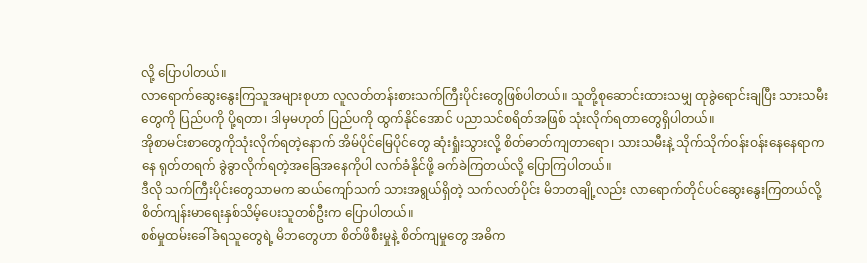လို့ ပြောပါတယ်။
လာရောက်ဆွေးနွေးကြသူအများစုဟာ လူလတ်တန်းစားသက်ကြီးပိုင်းတွေဖြစ်ပါတယ်။ သူတို့စုဆောင်းထားသမျှ ထုခွဲရောင်းချပြီး သားသမီးတွေကို ပြည်ပကို ပို့ရတာ၊ ဒါမှမဟုတ် ပြည်ပကို ထွက်နိုင်အောင် ပညာသင်စရိတ်အဖြစ် သုံးလိုက်ရတာတွေရှိပါတယ်။
အိုစာမင်းစာတွေကိုသုံးလိုက်ရတဲ့နောက် အိမ်ပိုင်မြေပိုင်တွေ ဆုံးရှုံးသွားလို့ စိတ်ဓာတ်ကျတာရော၊ သားသမီးနဲ့ သိုက်သိုက်ဝန်းဝန်းနေနေရာကနေ ရုတ်တရက် ခွဲခွာလိုက်ရတဲ့အခြေအနေကိုပါ လက်ခံနိုင်ဖို့ ခက်ခဲကြတယ်လို့ ပြောကြပါတယ်။
ဒီလို သက်ကြီးပိုင်းတွေသာမက ဆယ်ကျော်သက် သားအရွယ်ရှိတဲ့ သက်လတ်ပိုင်း မိဘတချို့လည်း လာရောက်တိုင်ပင်ဆွေးနွေးကြတယ်လို့ စိတ်ကျန်းမာရေးနှစ်သိမ့်ပေးသူတစ်ဦးက ပြောပါတယ်။
စစ်မှုထမ်းခေါ်ခံရသူတွေရဲ့ မိဘတွေဟာ စိတ်ဖိစီးမှုနဲ့ စိတ်ကျမှုတွေ အဓိက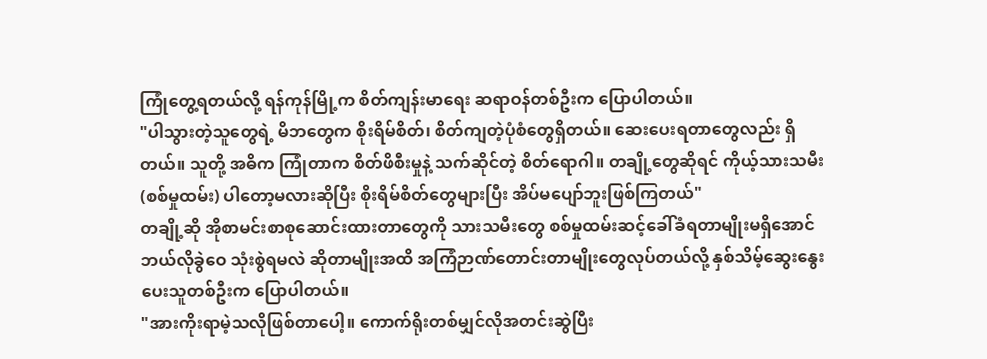ကြုံတွေ့ရတယ်လို့ ရန်ကုန်မြို့က စိတ်ကျန်းမာရေး ဆရာဝန်တစ်ဦးက ပြောပါတယ်။
"ပါသွားတဲ့သူတွေရဲ့ မိဘတွေက စိုးရိမ်စိတ်၊ စိတ်ကျတဲ့ပုံစံတွေရှိတယ်။ ဆေးပေးရတာတွေလည်း ရှိတယ်။ သူတို့ အဓိက ကြုံတာက စိတ်ဖိစီးမှုနဲ့ သက်ဆိုင်တဲ့ စိတ်ရောဂါ။ တချို့တွေဆိုရင် ကိုယ့်သားသမီး (စစ်မှုထမ်း) ပါတော့မလားဆိုပြီး စိုးရိမ်စိတ်တွေများပြီး အိပ်မပျော်ဘူးဖြစ်ကြတယ်"
တချို့ဆို အိုစာမင်းစာစုဆောင်းထားတာတွေကို သားသမီးတွေ စစ်မှုထမ်းဆင့်ခေါ်ခံရတာမျိုးမရှိအောင် ဘယ်လိုခွဲဝေ သုံးစွဲရမလဲ ဆိုတာမျိုးအထိ အကြံဉာဏ်တောင်းတာမျိုးတွေလုပ်တယ်လို့ နှစ်သိမ့်ဆွေးနွေးပေးသူတစ်ဦးက ပြောပါတယ်။
"အားကိုးရာမဲ့သလိုဖြစ်တာပေါ့။ ကောက်ရိုးတစ်မျှင်လိုအတင်းဆွဲပြီး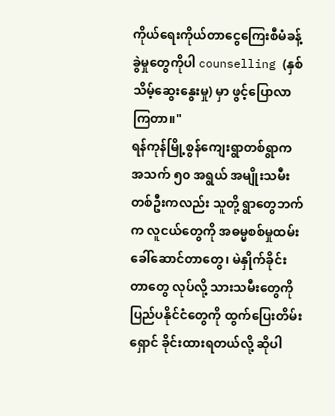ကိုယ်ရေးကိုယ်တာငွေကြေးစီမံခန့်ခွဲမှုတွေကိုပါ counselling (နှစ်သိမ့်ဆွေးနွေးမှု) မှာ ဖွင့်ပြောလာကြတာ။"
ရန်ကုန်မြို့စွန်ကျေးရွာတစ်ရွာက အသက် ၅၀ အရွယ် အမျိုးသမီးတစ်ဦးကလည်း သူတို့ ရွာတွေဘက်က လူငယ်တွေကို အဓမ္မစစ်မှုထမ်းခေါ်ဆောင်တာတွေ၊ မဲနှိုက်ခိုင်းတာတွေ လုပ်လို့ သားသမီးတွေကို ပြည်ပနိုင်ငံတွေကို ထွက်ပြေးတိမ်းရှောင် ခိုင်းထားရတယ်လို့ ဆိုပါ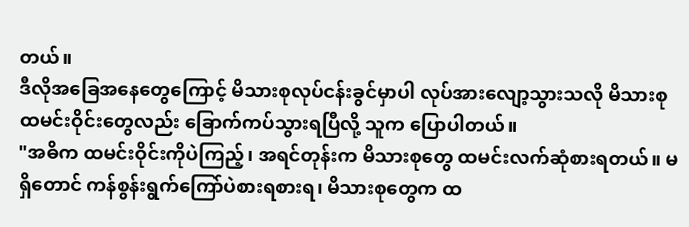တယ်။
ဒီလိုအခြေအနေတွေကြောင့် မိသားစုလုပ်ငန်းခွင်မှာပါ လုပ်အားလျော့သွားသလို မိသားစု ထမင်းဝိုင်းတွေလည်း ခြောက်ကပ်သွားရပြီလို့ သူက ပြောပါတယ်။
"အဓိက ထမင်းဝိုင်းကိုပဲကြည့်၊ အရင်တုန်းက မိသားစုတွေ ထမင်းလက်ဆုံစားရတယ်။ မရှိတောင် ကန်စွန်းရွက်ကြော်ပဲစားရစားရ၊ မိသားစုတွေက ထ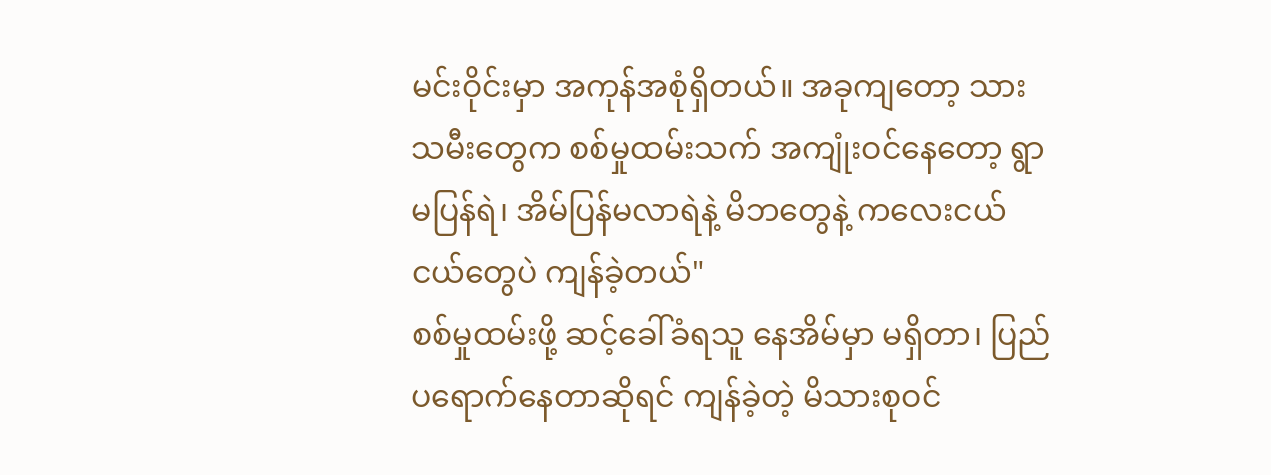မင်းဝိုင်းမှာ အကုန်အစုံရှိတယ်။ အခုကျတော့ သားသမီးတွေက စစ်မှုထမ်းသက် အကျုံးဝင်နေတော့ ရွာမပြန်ရဲ၊ အိမ်ပြန်မလာရဲနဲ့ မိဘတွေနဲ့ ကလေးငယ်ငယ်တွေပဲ ကျန်ခဲ့တယ်"
စစ်မှုထမ်းဖို့ ဆင့်ခေါ်ခံရသူ နေအိမ်မှာ မရှိတာ၊ ပြည်ပရောက်နေတာဆိုရင် ကျန်ခဲ့တဲ့ မိသားစုဝင်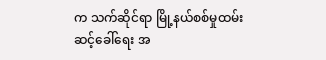က သက်ဆိုင်ရာ မြို့နယ်စစ်မှုထမ်း ဆင့်ခေါ်ရေး အ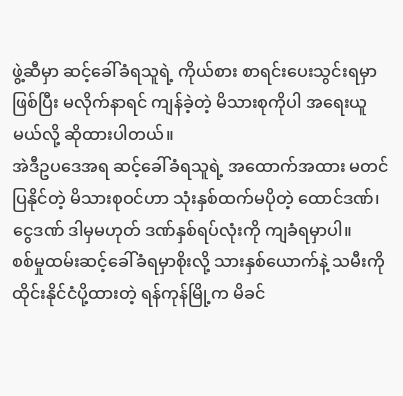ဖွဲ့ဆီမှာ ဆင့်ခေါ်ခံရသူရဲ့ ကိုယ်စား စာရင်းပေးသွင်းရမှာဖြစ်ပြီး မလိုက်နာရင် ကျန်ခဲ့တဲ့ မိသားစုကိုပါ အရေးယူမယ်လို့ ဆိုထားပါတယ်။
အဲဒီဥပဒေအရ ဆင့်ခေါ်ခံရသူရဲ့ အထောက်အထား မတင်ပြနိုင်တဲ့ မိသားစုဝင်ဟာ သုံးနှစ်ထက်မပိုတဲ့ ထောင်ဒဏ်၊ ငွေဒဏ် ဒါမှမဟုတ် ဒဏ်နှစ်ရပ်လုံးကို ကျခံရမှာပါ။
စစ်မှုထမ်းဆင့်ခေါ်ခံရမှာစိုးလို့ သားနှစ်ယောက်နဲ့ သမီးကို ထိုင်းနိုင်ငံပို့ထားတဲ့ ရန်ကုန်မြို့က မိခင်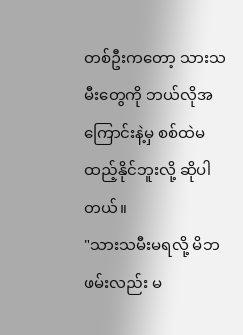တစ်ဦးကတော့ သားသမီးတွေကို ဘယ်လိုအကြောင်းနဲ့မှ စစ်ထဲမထည့်နိုင်ဘူးလို့ ဆိုပါတယ်။
"သားသမီးမရလို့ မိဘဖမ်းလည်း မ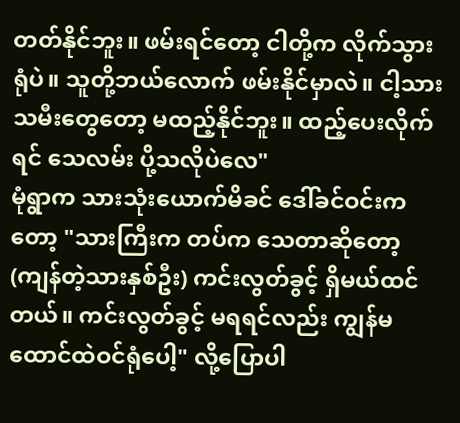တတ်နိုင်ဘူး။ ဖမ်းရင်တော့ ငါတို့က လိုက်သွားရုံပဲ။ သူတို့ဘယ်လောက် ဖမ်းနိုင်မှာလဲ။ ငါ့သားသမီးတွေတော့ မထည့်နိုင်ဘူး။ ထည့်ပေးလိုက်ရင် သေလမ်း ပို့သလိုပဲလေ"
မုံရွာက သားသုံးယောက်မိခင် ဒေါ်ခင်ဝင်းကတော့ "သားကြီးက တပ်က သေတာဆိုတော့ (ကျန်တဲ့သားနှစ်ဦး) ကင်းလွတ်ခွင့် ရှိမယ်ထင်တယ်။ ကင်းလွတ်ခွင့် မရရင်လည်း ကျွန်မ ထောင်ထဲဝင်ရုံပေါ့" လို့ပြောပါ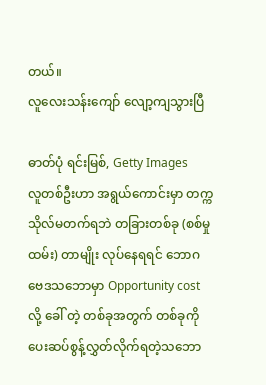တယ်။
လူလေးသန်းကျော် လျော့ကျသွားပြီ

ဓာတ်ပုံ ရင်းမြစ်, Getty Images
လူတစ်ဦးဟာ အရွယ်ကောင်းမှာ တက္ကသိုလ်မတက်ရဘဲ တခြားတစ်ခု (စစ်မှုထမ်း) တာမျိုး လုပ်နေရရင် ဘောဂ ဗေဒသဘောမှာ Opportunity cost လို့ ခေါ် တဲ့ တစ်ခုအတွက် တစ်ခုကို ပေးဆပ်စွန့်လွှတ်လိုက်ရတဲ့သဘော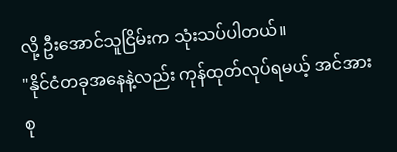လို့ ဦးအောင်သူငြိမ်းက သုံးသပ်ပါတယ်။
"နိုင်ငံတခုအနေနဲ့လည်း ကုန်ထုတ်လုပ်ရမယ့် အင်အားစု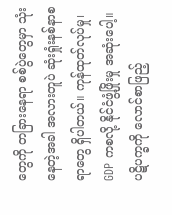တွေကို တခြားနေရာ စစ်ပွဲတွေမှာ သုံးနေတဲ့အခါ အလားတူပဲ ဆုံးရှုံးနစ်နာစရာတွေ ရှိပါတယ်။ ကုန်ထုတ်လုပ်မှု၊ GDP ကစလို့ နိုင်ငံဖွံ့ဖြိုးမှု အဆုံးပေါ့။ ပဋိပက္ခကို လောင်စာဖြည့်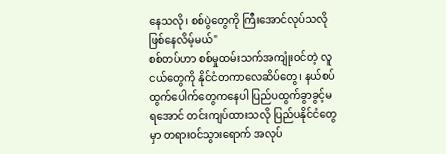နေသလို၊ စစ်ပွဲတွေကို ကြီးအောင်လုပ်သလို ဖြစ်နေလိမ့်မယ်"
စစ်တပ်ဟာ စစ်မှုထမ်းသက်အကျုံးဝင်တဲ့ လူငယ်တွေကို နိုင်ငံတကာလေဆိပ်တွေ၊ နယ်စပ်ထွက်ပေါက်တွေကနေပါ ပြည်ပထွက်ခွာခွင့်မရအောင် တင်းကျပ်ထားသလို ပြည်ပနိုင်ငံတွေမှာ တရားဝင်သွားရောက် အလုပ်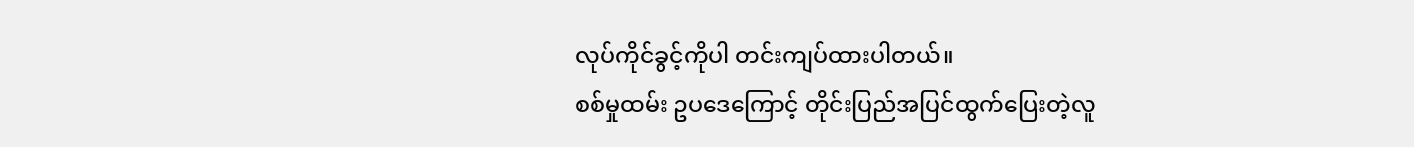လုပ်ကိုင်ခွင့်ကိုပါ တင်းကျပ်ထားပါတယ်။
စစ်မှုထမ်း ဥပဒေကြောင့် တိုင်းပြည်အပြင်ထွက်ပြေးတဲ့လူ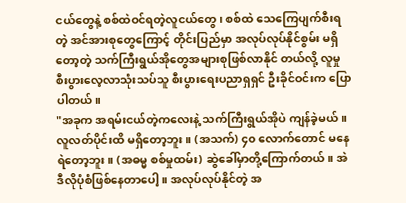ငယ်တွေနဲ့ စစ်ထဲဝင်ရတဲ့လူငယ်တွေ၊ စစ်ထဲ သေကြေပျက်စီးရတဲ့ အင်အားစုတွေကြောင့် တိုင်းပြည်မှာ အလုပ်လုပ်နိုင်စွမ်း မရှိတော့တဲ့ သက်ကြီးရွယ်အိုတွေအများစုဖြစ်လာနိုင် တယ်လို့ လူမှုစီးပွားလေ့လာသုံးသပ်သူ စီးပွားရေးပညာရှရှင် ဦးခိုင်ဝင်းက ပြောပါတယ်။
"အခုက အရမ်းငယ်တဲ့ကလေးနဲ့ သက်ကြီးရွယ်အိုပဲ ကျန်ခဲ့မယ်။ လူလတ်ပိုင်းထိ မရှိတော့ဘူး။ (အသက်) ၄၀ လောက်တောင် မနေရဲတော့ဘူး။ (အဓမ္မ စစ်မှုထမ်း) ဆွဲခေါ်မှာတို့ကြောက်တယ်။ အဲဒီလိုပုံစံဖြစ်နေတာပေါ့။ အလုပ်လုပ်နိုင်တဲ့ အ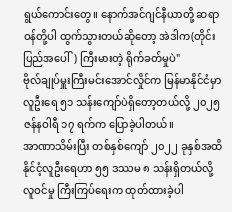ရွယ်ကောင်းတွေ။ နောက်အင်ဂျင်နီယာတို့ ဆရာဝန်တို့ပါ ထွက်သွားတယ်ဆိုတော့ အဲဒါက(တိုင်းပြည်အပေါ်) ကြီးမားတဲ့ ရိုက်ခတ်မှုပဲ"
ဗိုလ်ချုပ်မှူးကြီးမင်းအောင်လှိုင်က မြန်မာနိုင်ငံမှာ လူဦးရေ ၅၁ သန်းကျော်ပဲရှိတော့တယ်လို့ ၂၀၂၅ ဇန်နဝါရီ ၁၇ ရက်က ပြောခဲ့ပါတယ်။
အာဏာသိမ်းပြီး တစ်နှစ်ကျော် ၂၀၂၂ ခုနှစ်အထိ နိုင်ငံ့လူဦးရေဟာ ၅၅ ဒဿမ ၈ သန်းရှိတယ်လို့ လူဝင်မှု ကြီးကြပ်ရေးက ထုတ်ထားခဲ့ပါ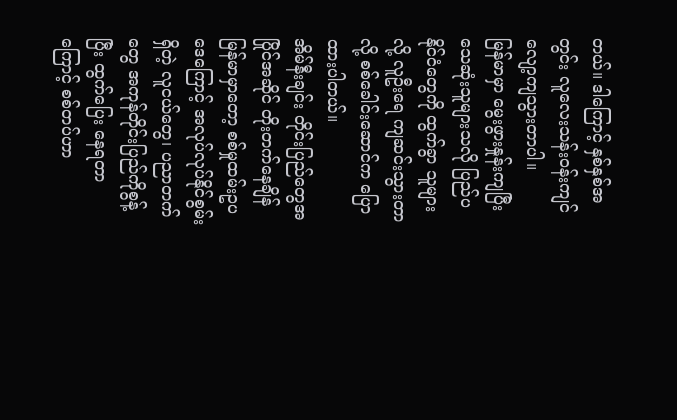တယ်။ ဒါကြောင့် နှစ်နှစ်အတွင်း လူလေးသန်းဝန်းကျင် လျော့ကျသွားတာပါ။
မြန်မာမှာ မွေးဖွားနှုန်းကျပြီး သေဆုံးသူများသလို ပြည်ပနိုင်ငံတွေကို ထွက်ခွာ သူများလို့ လူဦးရေ ကျဆင်းသွားတာလို့ စစ်ခေါင်းဆောင်က ပြောထားပါတယ်။
အိမ်နီးချင်း တိုင်းပြည်တွေအပြိုင်အဆိုင် တိုးတက်နေချိန် မြန်မာမှာတော့ စစ်မှုထမ်းဥပဒေကြောင့် အလုပ်လုပ်နိုင်စွမ်းရှိတဲ့ လူငယ်တွေ၊ ပညာတက်တွေ အကုန်တိုင်းပြည်ကိုစွန့်ပြီး ထွက်ပြေး နေရတာကြောင့် စစ်တပ်ဟာ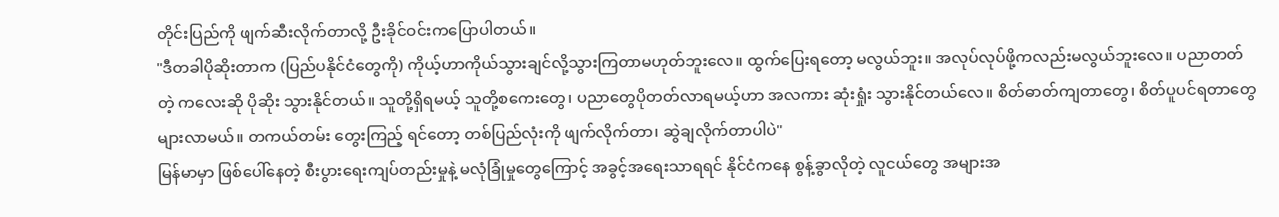တိုင်းပြည်ကို ဖျက်ဆီးလိုက်တာလို့ ဦးခိုင်ဝင်းကပြောပါတယ်။
"ဒီတခါပိုဆိုးတာက (ပြည်ပနိုင်ငံတွေကို) ကိုယ့်ဟာကိုယ်သွားချင်လို့သွားကြတာမဟုတ်ဘူးလေ။ ထွက်ပြေးရတော့ မလွယ်ဘူး။ အလုပ်လုပ်ဖို့ကလည်းမလွယ်ဘူးလေ။ ပညာတတ်တဲ့ ကလေးဆို ပိုဆိုး သွားနိုင်တယ်။ သူတို့ရှိရမယ့် သူတို့စကေးတွေ၊ ပညာတွေပိုတတ်လာရမယ့်ဟာ အလကား ဆုံးရှုံး သွားနိုင်တယ်လေ။ စိတ်ဓာတ်ကျတာတွေ၊ စိတ်ပူပင်ရတာတွေများလာမယ်။ တကယ်တမ်း တွေးကြည့် ရင်တော့ တစ်ပြည်လုံးကို ဖျက်လိုက်တာ၊ ဆွဲချလိုက်တာပါပဲ"
မြန်မာမှာ ဖြစ်ပေါ်နေတဲ့ စီးပွားရေးကျပ်တည်းမှုနဲ့ မလုံခြုံမှုတွေကြောင့် အခွင့်အရေးသာရရင် နိုင်ငံကနေ စွန့်ခွာလိုတဲ့ လူငယ်တွေ အများအ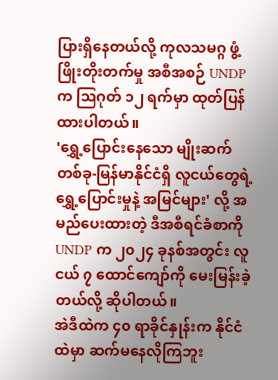ပြားရှိနေတယ်လို့ ကုလသမဂ္ဂ ဖွံ့ဖြိုးတိုးတက်မှု အစီအစဉ် UNDP က ဩဂုတ် ၁၂ ရက်မှာ ထုတ်ပြန်ထားပါတယ်။
'ရွှေ့ပြောင်းနေသော မျိုးဆက်တစ်ခု-မြန်မာနိုင်ငံရှိ လူငယ်တွေရဲ့ ရွှေ့ပြောင်းမှုနဲ့ အမြင်များ' လို့ အမည်ပေးထားတဲ့ ဒီအစီရင်ခံစာကို UNDP က ၂၀၂၄ ခုနစ်အတွင်း လူငယ် ၇ ထောင်ကျော်ကို မေးမြန်းခဲ့တယ်လို့ ဆိုပါတယ်။
အဲဒီထဲက ၄၀ ရာခိုင်နှုန်းက နိုင်ငံထဲမှာ ဆက်မနေလိုကြဘူး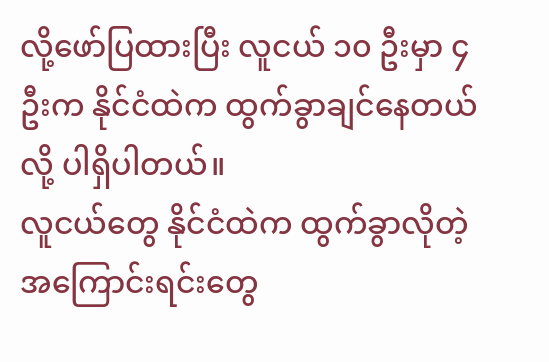လို့ဖော်ပြထားပြီး လူငယ် ၁၀ ဦးမှာ ၄ ဦးက နိုင်ငံထဲက ထွက်ခွာချင်နေတယ်လို့ ပါရှိပါတယ်။
လူငယ်တွေ နိုင်ငံထဲက ထွက်ခွာလိုတဲ့အကြောင်းရင်းတွေ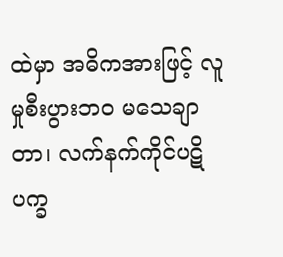ထဲမှာ အဓိကအားဖြင့် လူမှုစီးပွားဘဝ မသေချာတာ၊ လက်နက်ကိုင်ပဋိပက္ခ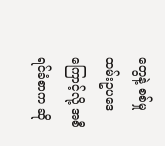တွေနဲ့ စစ်မှုထမ်းဥပဒေကြောင့်လို့ အစီရင်ခံစာက ဆို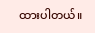ထားပါတယ်။